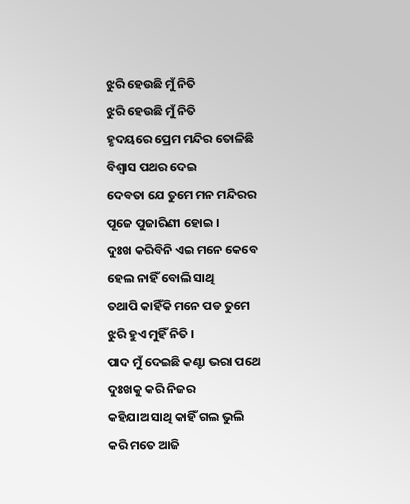ଝୁରି ହେଉଛି ମୁଁ ନିତି
ଝୁରି ହେଉଛି ମୁଁ ନିତି
ହୃଦୟରେ ପ୍ରେମ ମନ୍ଦିର ତୋଳିଛି
ବିଶ୍ୱାସ ପଥର ଦେଇ
ଦେବତା ଯେ ତୁମେ ମନ ମନ୍ଦିରର
ପୂଜେ ପୁଜାରିଣୀ ହୋଇ ।
ଦୁଃଖ କରିବିନି ଏଇ ମନେ କେବେ
ହେଲ ନାହିଁ ବୋଲି ସାଥି
ତଥାପି କାହିଁକି ମନେ ପଡ ତୁମେ
ଝୁରି ହୁଏ ମୁହିଁ ନିତି ।
ପାଦ ମୁଁ ଦେଇଛି କଣ୍ଟା ଭରା ପଥେ
ଦୁଃଖକୁ କରି ନିଜର
କହିଯାଅ ସାଥି କାହିଁ ଗଲ ଭୁଲି
କରି ମତେ ଆଜି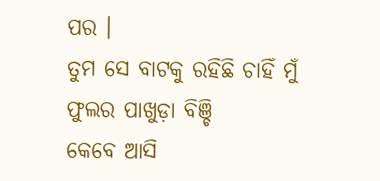ପର ।
ତୁମ ସେ ବାଟକୁ ରହିଛି ଚାହିଁ ମୁଁ
ଫୁଲର ପାଖୁଡ଼ା ବିଞ୍ଚି
କେବେ ଆସି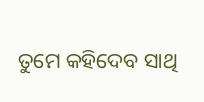ତୁମେ କହିଦେବ ସାଥି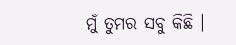ମୁଁ ତୁମର ସବୁ କିଛି ।